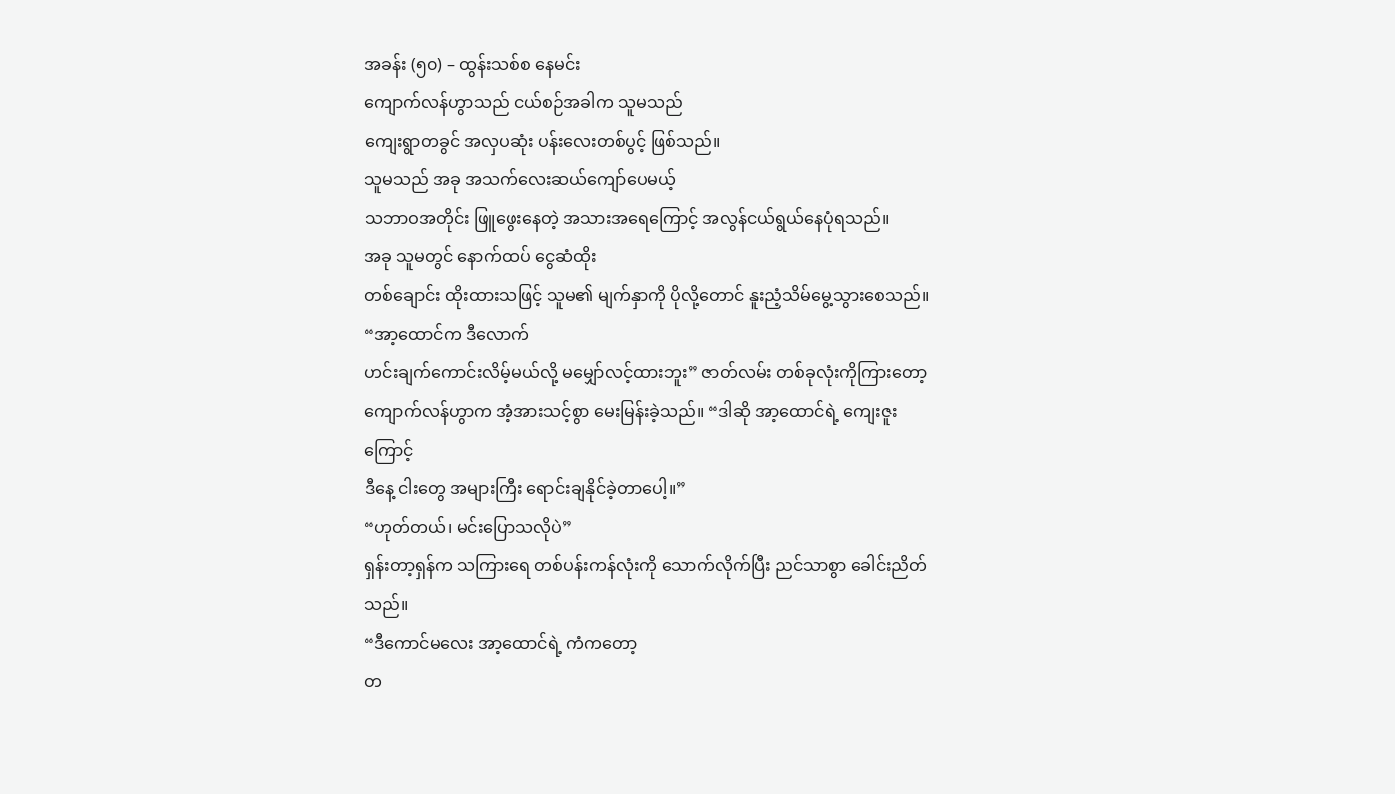အခန်း (၅၀) – ထွန်းသစ်စ နေမင်း
ကျောက်လန်ဟွာသည် ငယ်စဉ်အခါက သူမသည်
ကျေးရွာတခွင် အလှပဆုံး ပန်းလေးတစ်ပွင့် ဖြစ်သည်။
သူမသည် အခု အသက်လေးဆယ်ကျော်ပေမယ့်
သဘာဝအတိုင်း ဖြူဖွေးနေတဲ့ အသားအရေကြောင့် အလွန်ငယ်ရွယ်နေပုံရသည်။
အခု သူမတွင် နောက်ထပ် ငွေဆံထိုး
တစ်ချောင်း ထိုးထားသဖြင့် သူမ၏ မျက်နှာကို ပိုလို့တောင် နူးညံ့သိမ်မွေ့သွားစေသည်။
“အာ့ထောင်က ဒီလောက်
ဟင်းချက်ကောင်းလိမ့်မယ်လို့ မမျှော်လင့်ထားဘူး” ဇာတ်လမ်း တစ်ခုလုံးကိုကြားတော့
ကျောက်လန်ဟွာက အံ့အားသင့်စွာ မေးမြန်းခဲ့သည်။ “ဒါဆို အာ့ထောင်ရဲ့ ကျေးဇူးကြောင့်
ဒီနေ့ ငါးတွေ အများကြီး ရောင်းချနိုင်ခဲ့တာပေါ့။”
“ဟုတ်တယ်၊ မင်းပြောသလိုပဲ”
ရှန်းတာ့ရှန်က သကြားရေ တစ်ပန်းကန်လုံးကို သောက်လိုက်ပြီး ညင်သာစွာ ခေါင်းညိတ်သည်။
“ဒီကောင်မလေး အာ့ထောင်ရဲ့ ကံကတော့
တ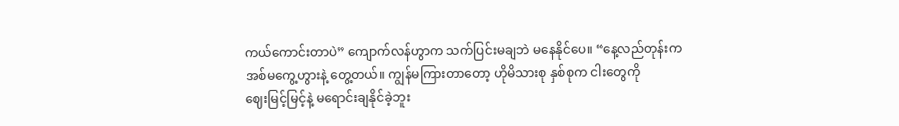ကယ်ကောင်းတာပဲ” ကျောက်လန်ဟွာက သက်ပြင်းမချဘဲ မနေနိုင်ပေ။ “နေ့လည်တုန်းက
အစ်မကွေ့ဟွားနဲ့ တွေ့တယ်။ ကျွန်မကြားတာတော့ ဟိုမိသားစု နှစ်စုက ငါးတွေကို
ဈေးမြင့်မြင့်နဲ့ မရောင်းချနိုင်ခဲ့ဘူး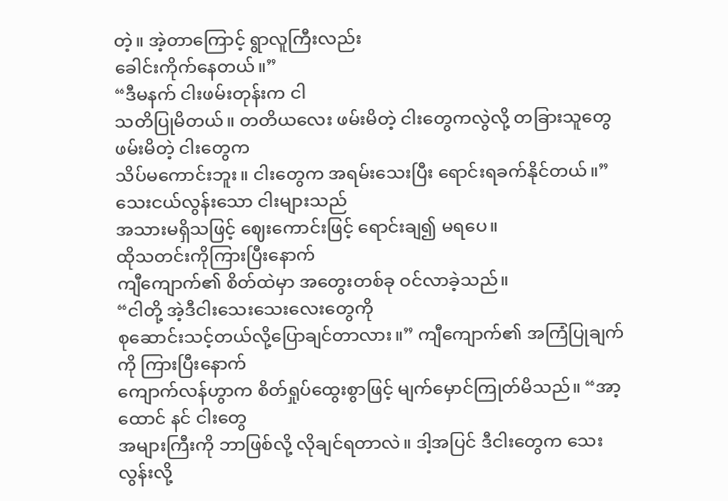တဲ့။ အဲ့တာကြောင့် ရွာလူကြီးလည်း
ခေါင်းကိုက်နေတယ်။”
“ဒီမနက် ငါးဖမ်းတုန်းက ငါ
သတိပြုမိတယ်။ တတိယလေး ဖမ်းမိတဲ့ ငါးတွေကလွဲလို့ တခြားသူတွေ ဖမ်းမိတဲ့ ငါးတွေက
သိပ်မကောင်းဘူး။ ငါးတွေက အရမ်းသေးပြီး ရောင်းရခက်နိုင်တယ်။”
သေးငယ်လွန်းသော ငါးများသည်
အသားမရှိသဖြင့် ဈေးကောင်းဖြင့် ရောင်းချ၍ မရပေ။
ထိုသတင်းကိုကြားပြီးနောက်
ကျီကျောက်၏ စိတ်ထဲမှာ အတွေးတစ်ခု ဝင်လာခဲ့သည်။
“ငါတို့ အဲ့ဒီငါးသေးသေးလေးတွေကို
စုဆောင်းသင့်တယ်လို့ပြောချင်တာလား။” ကျီကျောက်၏ အကြံပြုချက်ကို ကြားပြီးနောက်
ကျောက်လန်ဟွာက စိတ်ရှုပ်ထွေးစွာဖြင့် မျက်မှောင်ကြုတ်မိသည်။ “အာ့ထောင် နင် ငါးတွေ
အများကြီးကို ဘာဖြစ်လို့ လိုချင်ရတာလဲ။ ဒါ့အပြင် ဒီငါးတွေက သေးလွန်းလို့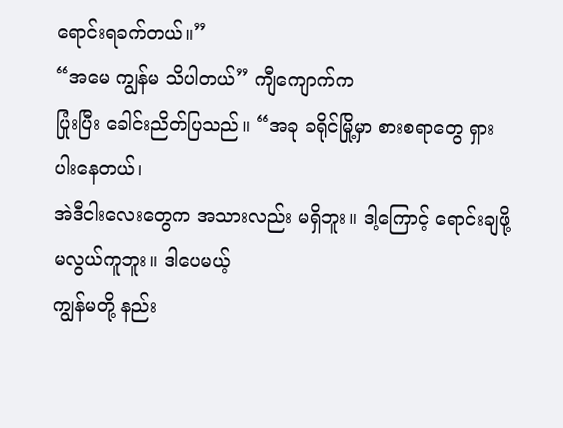ရောင်းရခက်တယ်။”
“အမေ ကျွန်မ သိပါတယ်” ကျီကျောက်က
ပြုံးပြီး ခေါင်းညိတ်ပြသည်။ “အခု ခရိုင်မြို့မှာ စားစရာတွေ ရှားပါးနေတယ်၊
အဲဒီငါးလေးတွေက အသားလည်း မရှိဘူး။ ဒါ့ကြောင့် ရောင်းချဖို့ မလွယ်ကူဘူး။ ဒါပေမယ့်
ကျွန်မတို့ နည်း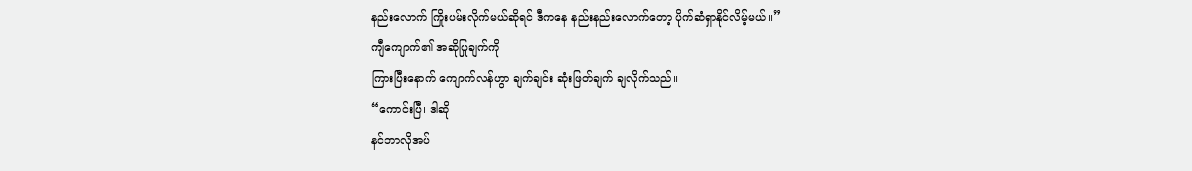နည်းလောက် ကြိုးပမ်းလိုက်မယ်ဆိုရင် ဒီကနေ နည်းနည်းလောက်တော့ ပိုက်ဆံရှာနိုင်လိမ့်မယ်။”
ကျီကျောက်၏ အဆိုပြုချက်ကို
ကြားပြီးနောက် ကျောက်လန်ဟွာ ချက်ချင်း ဆုံးဖြတ်ချက် ချလိုက်သည်။
“ကောင်းပြီ၊ ဒါဆို
နင်ဘာလိုအပ်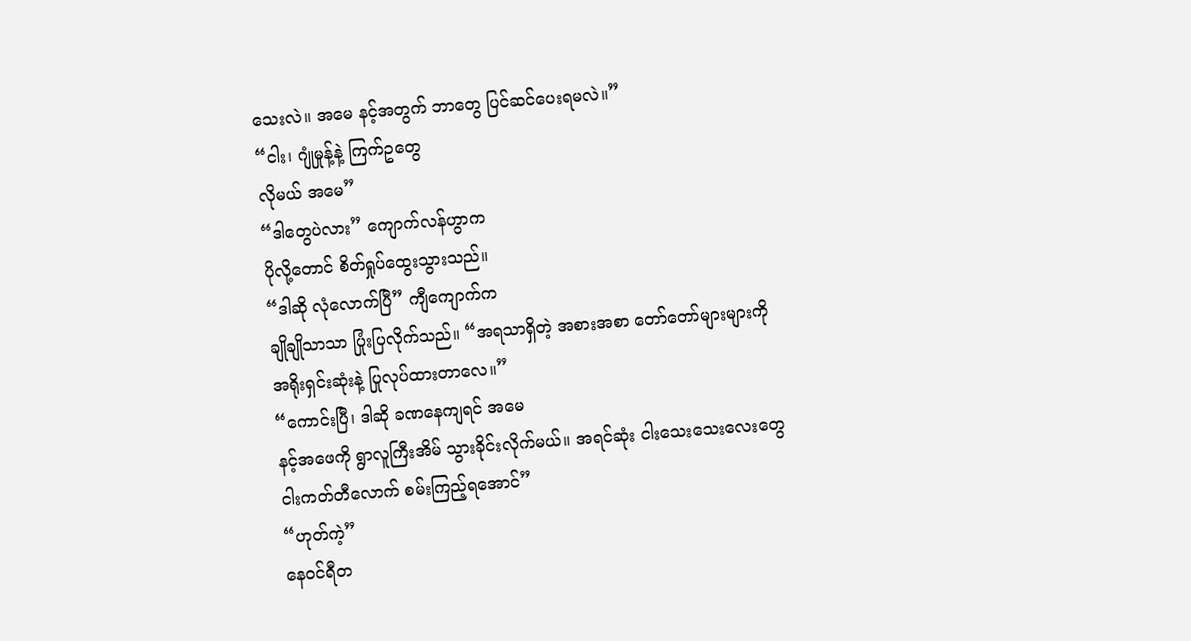သေးလဲ။ အမေ နင့်အတွက် ဘာတွေ ပြင်ဆင်ပေးရမလဲ။”
“ငါး၊ ဂျုံမှုန့်နဲ့ ကြက်ဥတွေ
လိုမယ် အမေ”
“ဒါတွေပဲလား” ကျောက်လန်ဟွာက
ပိုလို့တောင် စိတ်ရှုပ်ထွေးသွားသည်။
“ဒါဆို လုံလောက်ပြီ” ကျီကျောက်က
ချိုချိုသာသာ ပြုံးပြလိုက်သည်။ “အရသာရှိတဲ့ အစားအစာ တော်တော်များများကို
အရိုးရှင်းဆုံးနဲ့ ပြုလုပ်ထားတာလေ။”
“ကောင်းပြီ၊ ဒါဆို ခဏနေကျရင် အမေ
နင့်အဖေကို ရွာလူကြီးအိမ် သွားခိုင်းလိုက်မယ်။ အရင်ဆုံး ငါးသေးသေးလေးတွေ
ငါးကတ်တီလောက် စမ်းကြည့်ရအောင်”
“ဟုတ်ကဲ့”
နေဝင်ရီတ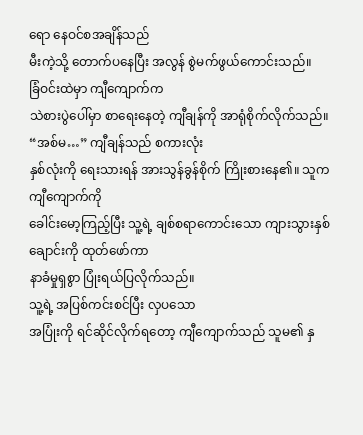ရော နေဝင်စအချိန်သည်
မီးကဲ့သို့ တောက်ပနေပြီး အလွန် စွဲမက်ဖွယ်ကောင်းသည်။
ခြံဝင်းထဲမှာ ကျီကျောက်က
သဲစားပွဲပေါ်မှာ စာရေးနေတဲ့ ကျီချန်ကို အာရုံစိုက်လိုက်သည်။
“အစ်မ…” ကျီချန်သည် စကားလုံး
နှစ်လုံးကို ရေးသားရန် အားသွန်ခွန်စိုက် ကြိုးစားနေ၏။ သူက ကျီကျောက်ကို
ခေါင်းမော့ကြည့်ပြီး သူ့ရဲ့ ချစ်စရာကောင်းသော ကျားသွားနှစ်ချောင်းကို ထုတ်ဖော်ကာ
နာခံမှုရှစွာ ပြုံးရယ်ပြလိုက်သည်။
သူ့ရဲ့ အပြစ်ကင်းစင်ပြီး လှပသော
အပြုံးကို ရင်ဆိုင်လိုက်ရတော့ ကျီကျောက်သည် သူမ၏ နှ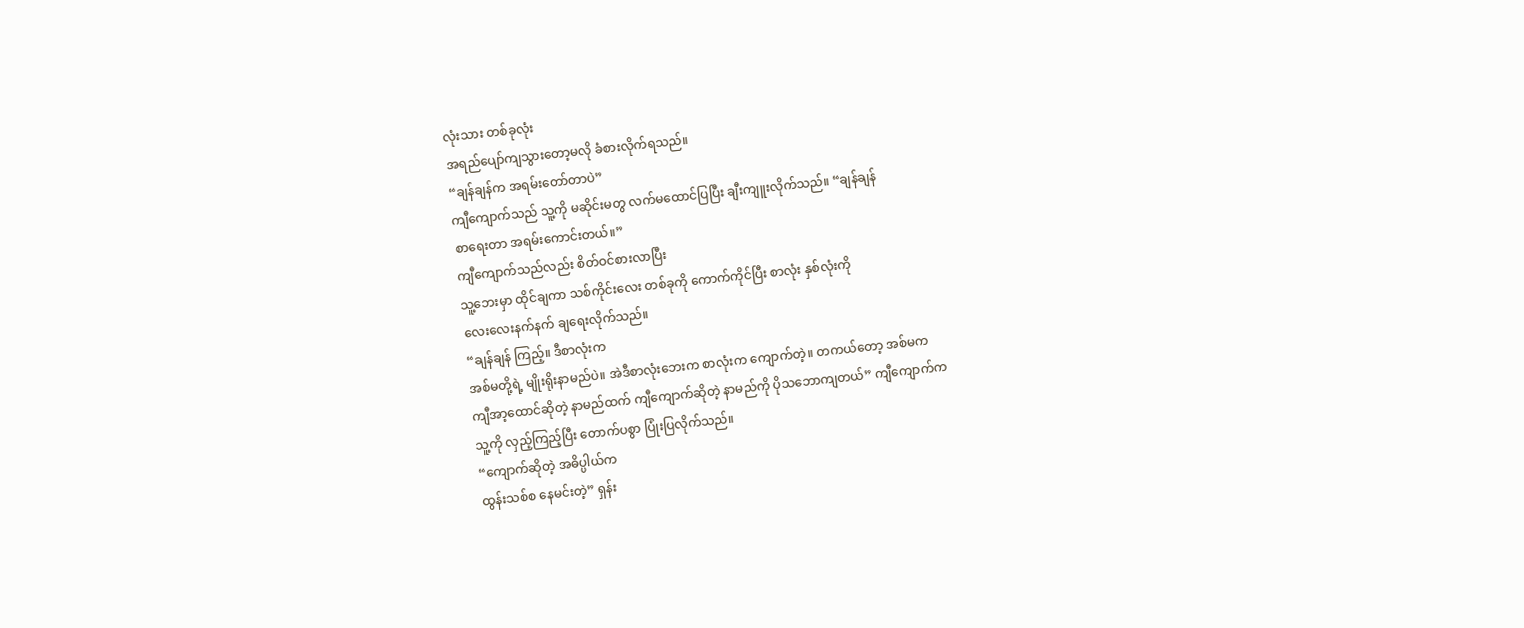လုံးသား တစ်ခုလုံး
အရည်ပျော်ကျသွားတော့မလို ခံစားလိုက်ရသည်။
“ချန်ချန်က အရမ်းတော်တာပဲ”
ကျီကျောက်သည် သူ့ကို မဆိုင်းမတွ လက်မထောင်ပြပြီး ချီးကျူးလိုက်သည်။ “ချန်ချန်
စာရေးတာ အရမ်းကောင်းတယ်။”
ကျီကျောက်သည်လည်း စိတ်ဝင်စားလာပြီး
သူ့ဘေးမှာ ထိုင်ချကာ သစ်ကိုင်းလေး တစ်ခုကို ကောက်ကိုင်ပြီး စာလုံး နှစ်လုံးကို
လေးလေးနက်နက် ချရေးလိုက်သည်။
“ချန်ချန် ကြည့်။ ဒီစာလုံးက
အစ်မတို့ရဲ့ မျိုးရိုးနာမည်ပဲ။ အဲဒီစာလုံးဘေးက စာလုံးက ကျောက်တဲ့။ တကယ်တော့ အစ်မက
ကျီအာ့ထောင်ဆိုတဲ့ နာမည်ထက် ကျီကျောက်ဆိုတဲ့ နာမည်ကို ပိုသဘောကျတယ်” ကျီကျောက်က
သူ့ကို လှည့်ကြည့်ပြီး တောက်ပစွာ ပြုံးပြလိုက်သည်။
“ကျောက်ဆိုတဲ့ အဓိပ္ပါယ်က
ထွန်းသစ်စ နေမင်းတဲ့” ရှန်း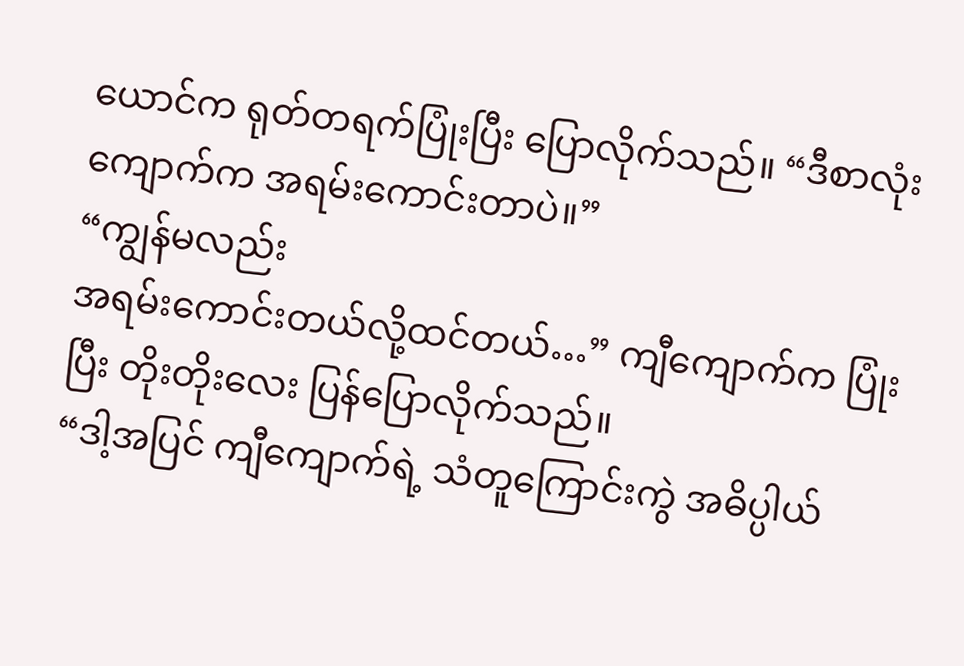ယောင်က ရုတ်တရက်ပြုံးပြီး ပြောလိုက်သည်။ “ဒီစာလုံး
ကျောက်က အရမ်းကောင်းတာပဲ။”
“ကျွန်မလည်း
အရမ်းကောင်းတယ်လို့ထင်တယ်…” ကျီကျောက်က ပြုံးပြီး တိုးတိုးလေး ပြန်ပြောလိုက်သည်။
“ဒါ့အပြင် ကျီကျောက်ရဲ့ သံတူကြောင်းကွဲ အဓိပ္ပါယ်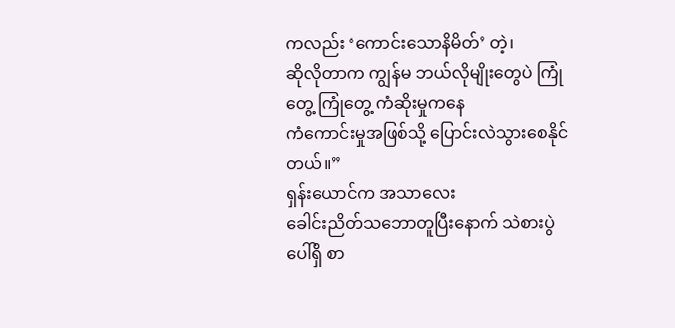ကလည်း ‘ကောင်းသောနိမိတ်’ တဲ့၊
ဆိုလိုတာက ကျွန်မ ဘယ်လိုမျိုးတွေပဲ ကြုံတွေ့ ကြုံတွေ့ ကံဆိုးမှုကနေ
ကံကောင်းမှုအဖြစ်သို့ ပြောင်းလဲသွားစေနိုင်တယ်။”
ရှန်းယောင်က အသာလေး
ခေါင်းညိတ်သဘောတူပြီးနောက် သဲစားပွဲပေါ်ရှိ စာ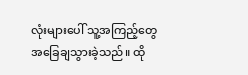လုံးများပေါ် သူ့အကြည့်တွေ
အခြေချသွားခဲ့သည်။ ထို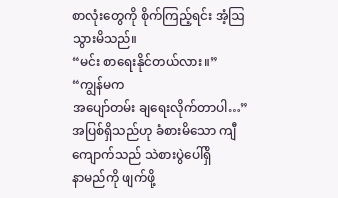စာလုံးတွေကို စိုက်ကြည့်ရင်း အံ့ဩသွားမိသည်။
“မင်း စာရေးနိုင်တယ်လား။”
“ကျွန်မက
အပျော်တမ်း ချရေးလိုက်တာပါ…” အပြစ်ရှိသည်ဟု ခံစားမိသော ကျီကျောက်သည် သဲစားပွဲပေါ်ရှိ
နာမည်ကို ဖျက်ဖို့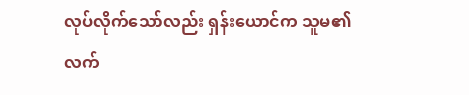လုပ်လိုက်သော်လည်း ရှန်းယောင်က သူမ၏ လက်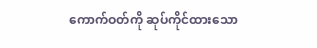ကောက်ဝတ်ကို ဆုပ်ကိုင်ထားသော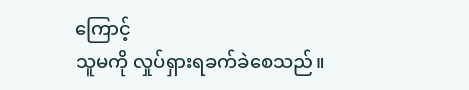ကြောင့်
သူမကို လှုပ်ရှားရခက်ခဲစေသည်။